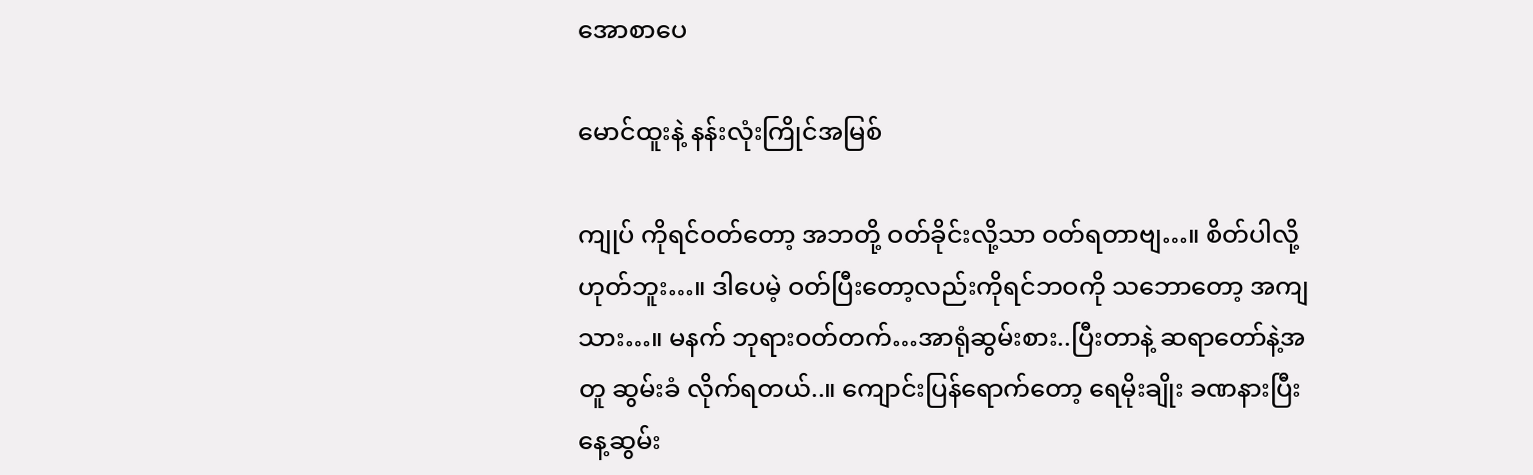အောစာပေ

မောင်ထူးနဲ့ နန်းလုံးကြိုင်အမြစ်

ကျုပ် ကိုရင်ဝတ်တော့ အဘတို့ ဝတ်ခိုင်းလို့သာ ဝတ်ရတာဗျ…။ စိတ်ပါလို့ ဟုတ်ဘူး…။ ဒါပေမဲ့ ဝတ်ပြီးတော့လည်းကိုရင်ဘဝကို သဘောတော့ အကျသား…။ မနက် ဘုရားဝတ်တက်…အာရုံဆွမ်းစား..ပြီးတာနဲ့ ဆရာတော်နဲ့အတူ ဆွမ်းခံ လိုက်ရတယ်..။ ကျောင်းပြန်ရောက်တော့ ရေမိုးချိုး ခဏနားပြီး နေ့ဆွမ်း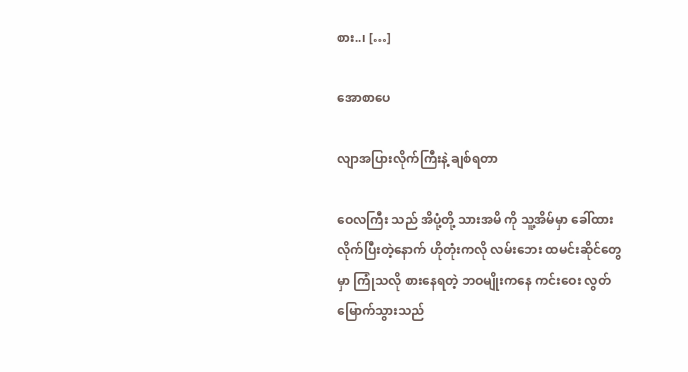စား..၊ […]

အောစာပေ

လျာအပြားလိုက်ကြီးနဲ့ ချစ်ရတာ

ဝေလကြီး သည် အိပုံ့တို့ သားအမိ ကို သူ့အိမ်မှာ ခေါ်ထားလိုက်ပြီးတဲ့နောက် ဟိုတုံးကလို လမ်းဘေး ထမင်းဆိုင်တွေမှာ ကြုံသလို စားနေရတဲ့ ဘဝမျိုးကနေ ကင်းဝေး လွတ်မြောက်သွားသည်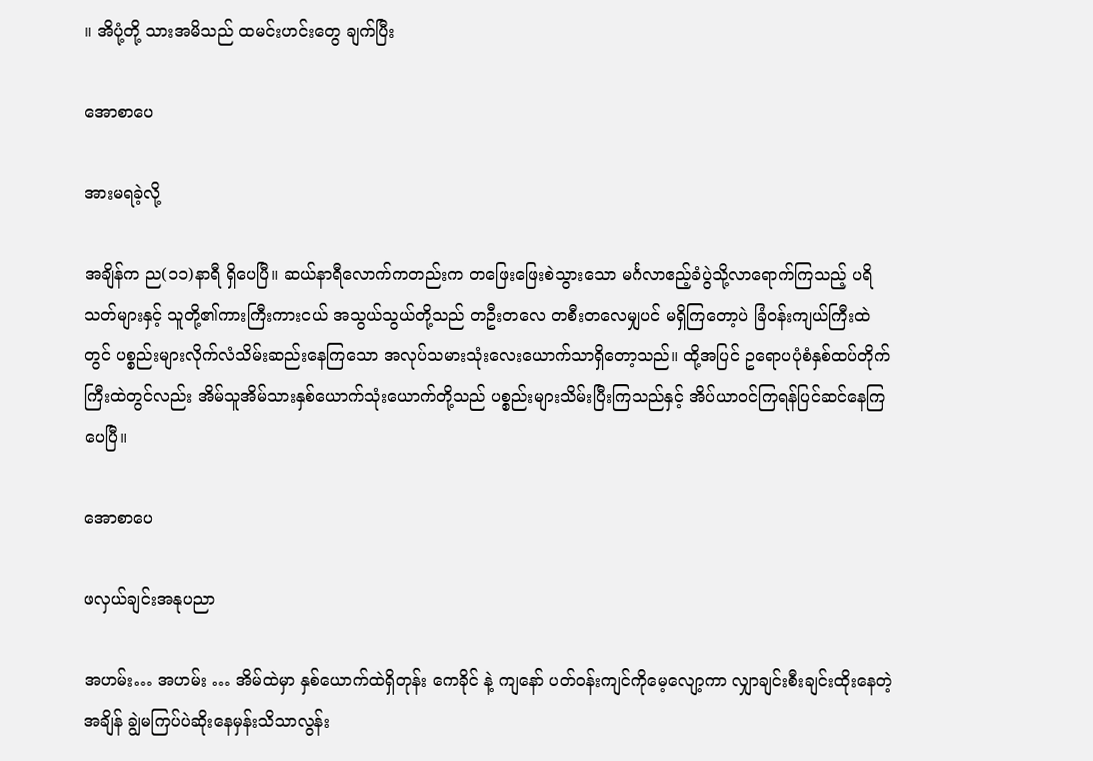။ အိပုံ့တို့ သားအမိသည် ထမင်းဟင်းတွေ ချက်ပြီး

အောစာပေ

အားမရခဲ့လို့

အချိန်က ည(၁၁)နာရီ ရှိပေပြီ။ ဆယ်နာရီလောက်ကတည်းက တဖြေးဖြေးစဲသွားသော မင်္ဂလာဧည့်ခံပွဲသို့လာရောက်ကြသည့် ပရိသတ်များနှင့် သူတို့၏ကားကြီးကားငယ် အသွယ်သွယ်တို့သည် တဦးတလေ တစီးတလေမျှပင် မရှိကြတော့ပဲ ခြံဝန်းကျယ်ကြီးထဲတွင် ပစ္စည်းများလိုက်လံသိမ်းဆည်းနေကြသော အလုပ်သမားသုံးလေးယောက်သာရှိတော့သည်။ ထို့အပြင် ဥရောပပုံစံနှစ်ထပ်တိုက်ကြီးထဲတွင်လည်း အိမ်သူအိမ်သားနှစ်ယောက်သုံးယောက်တို့သည် ပစ္စည်းများသိမ်းပြီးကြသည်နှင့် အိပ်ယာဝင်ကြရန်ပြင်ဆင်နေကြပေပြီ။

အောစာပေ

ဖလှယ်ချင်းအနုပညာ

အဟမ်း… အဟမ်း … အိမ်ထဲမှာ နှစ်ယောက်ထဲရှိတုန်း ကေခိုင် နဲ့ ကျနော် ပတ်ဝန်းကျင်ကိုမေ့လျော့ကာ လျှာချင်းစီးချင်းထိုးနေတဲ့ အချိန် ချွဲမကြပ်ပဲဆိုးနေမှန်းသိသာလွန်း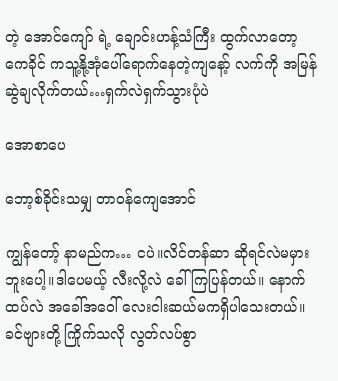တဲ့ အောင်ကျော် ရဲ့ ချောင်းဟန့်သံကြီး ထွက်လာတော့ ကေခိုင် ကသူ့နို့အုံပေါ်ရောက်နေတဲ့ကျနော့် လက်ကို အမြန်ဆွဲချလိုက်တယ်…ရှက်လဲရှက်သွားပုံပဲ

အောစာပေ

ဘော့စ်ခိုင်းသမျှ တာဝန်ကျေအောင်

ကျွန်တော့် နာမည်က… ငပဲ။လိင်တန်ဆာ ဆိုရင်လဲမမှားဘူးပေါ့။ဒါပေမယ့် လီးလို့လဲ ခေါ်ကြပြန်တယ်။ နောက်ထပ်လဲ အခေါ်အဝေါ် လေးငါးဆယ်မကရှိပါသေးတယ်။ခင်ဗျားတို့ ကြိုက်သလို လွတ်လပ်စွာ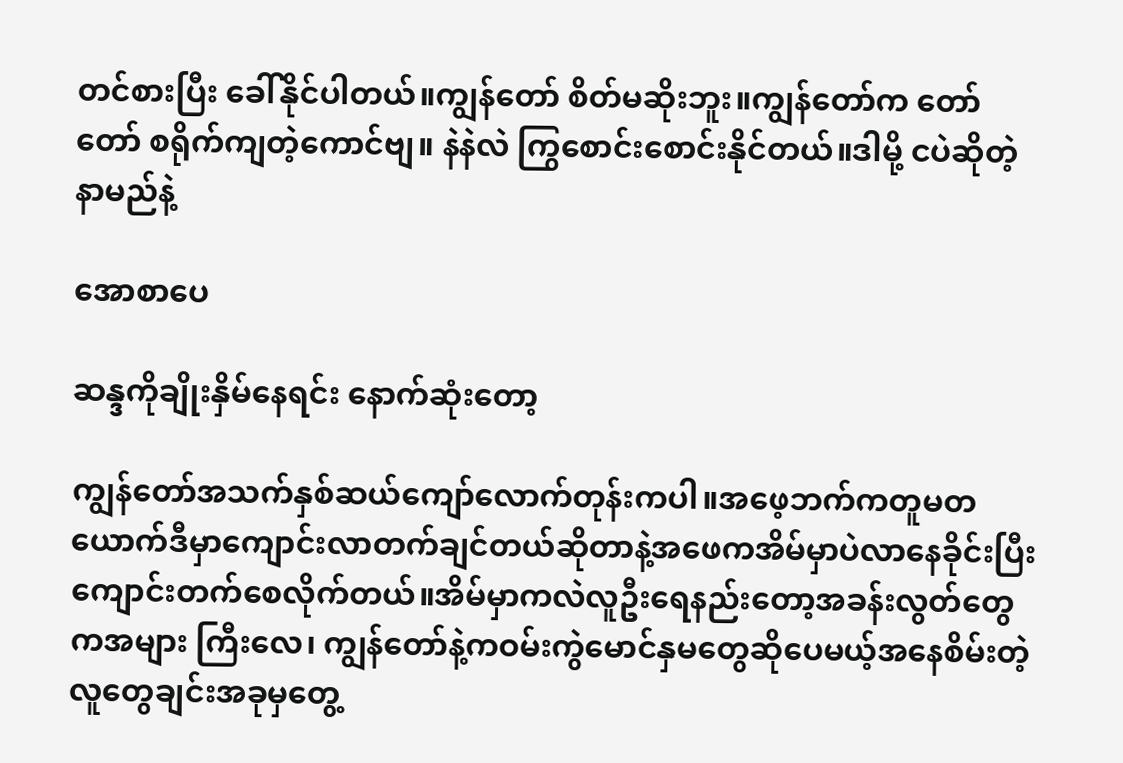တင်စားပြီး ခေါ်နိုင်ပါတယ်။ကျွန်တော် စိတ်မဆိုးဘူး။ကျွန်တော်က တော်တော် စရိုက်ကျတဲ့ကောင်ဗျ။ နဲနဲလဲ ကြွစောင်းစောင်းနိုင်တယ်။ဒါမို့ ငပဲဆိုတဲ့ နာမည်နဲ့

အောစာပေ

ဆန္ဒကိုချိုးနှိမ်နေရင်း နောက်ဆုံးတော့

ကျွန်တော်အသက်နှစ်ဆယ်ကျော်လောက်တုန်းကပါ။အဖေ့ဘက်ကတူမတယောက်ဒီမှာကျောင်းလာတက်ချင်တယ်ဆိုတာနဲ့အဖေကအိမ်မှာပဲလာနေခိုင်းပြီးကျောင်းတက်စေလိုက်တယ်။အိမ်မှာကလဲလူဦးရေနည်းတော့အခန်းလွတ်တွေကအများ ကြီးလေ၊ ကျွန်တော်နဲ့ကဝမ်းကွဲမောင်နှမတွေဆိုပေမယ့်အနေစိမ်းတဲ့လူတွေချင်းအခုမှတွေ့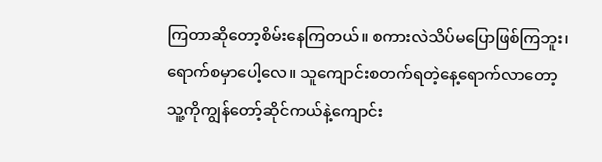ကြတာဆိုတော့စိမ်းနေကြတယ်။ စကားလဲသိပ်မပြောဖြစ်ကြဘူး၊ရောက်စမှာပေါ့လေ။ သူကျောင်းစတက်ရတဲ့နေ့ရောက်လာတော့သူ့ကိုကျွန်တော့်ဆိုင်ကယ်နဲ့ကျောင်း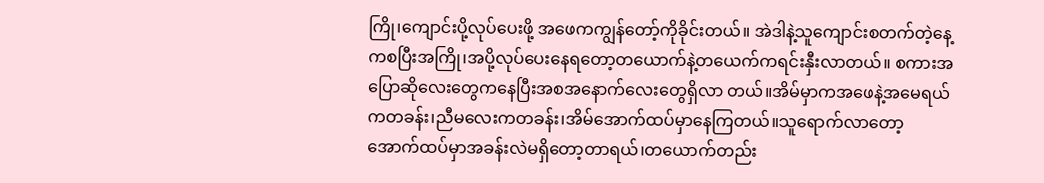ကြို၊ကျောင်းပို့လုပ်ပေးဖို့ အဖေကကျွန်တော့်ကိုခိုင်းတယ်။ အဲဒါနဲ့သူကျောင်းစတက်တဲ့နေ့ကစပြီးအကြို၊အပို့လုပ်ပေးနေရတော့တယောက်နဲ့တယေက်ကရင်းနှီးလာတယ်။ စကားအပြောဆိုလေးတွေကနေပြီးအစအနောက်လေးတွေရှိလာ တယ်။အိမ်မှာကအဖေနဲ့အမေရယ်ကတခန်း၊ညီမလေးကတခန်း၊အိမ်အောက်ထပ်မှာနေကြတယ်။သူရောက်လာတော့အောက်ထပ်မှာအခန်းလဲမရှိတော့တာရယ်၊တယောက်တည်း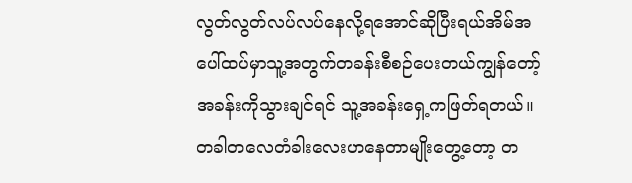လွတ်လွတ်လပ်လပ်နေလို့ရအောင်ဆိုပြီးရယ်အိမ်အပေါ်ထပ်မှာသူ့အတွက်တခန်းစီစဉ်ပေးတယ်ကျွန်တော့်အခန်းကိုသွားချင်ရင် သူ့အခန်းရှေ့ကဖြတ်ရတယ်။ တခါတလေတံခါးလေးဟနေတာမျိုးတွေ့တော့ တ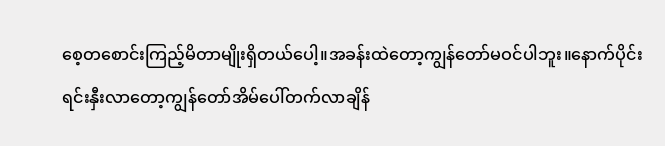စေ့တစောင်းကြည့်မိတာမျိုးရှိတယ်ပေါ့။အခန်းထဲတော့ကျွန်တော်မဝင်ပါဘူး။နောက်ပိုင်းရင်းနှီးလာတော့ကျွန်တော်အိမ်ပေါ်တက်လာချိန်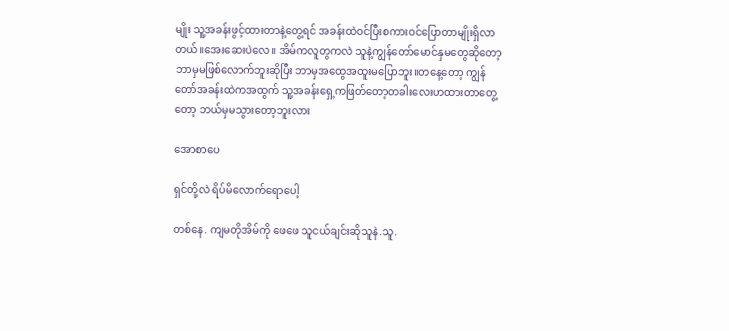မျိုး သူ့အခန်းဖွင့်ထားတာနဲ့တွေ့ရင် အခန်းထဲဝင်ပြီးစကားဝင်ပြောတာမျိုးရှိလာတယ်။အေးဆေးပဲလေ။ အိမ်ကလူတွကလဲ သူနဲ့ကျွန်တော်မောင်နှမတွေဆိုတော့ဘာမှမဖြစ်လောက်ဘူးဆိုပြီး ဘာမှအထွေအထူးမပြောဘူး။တနေ့တော့ ကျွန်တော်အခန်းထဲကအထွက် သူ့အခန်းရှေ့ကဖြတ်တော့တခါးလေးဟထားတာတွေ့တော့ ဘယ်မှမသွားတော့ဘူးလား

အောစာပေ

ရှင်တို့လဲ ရိပ်မိလောက်ရောပေါ့

တစ်နေ. ကျမတိုအိမ်ကို ဖေဖေ သူငယ်ချင်းဆိုသူနဲ.သူ.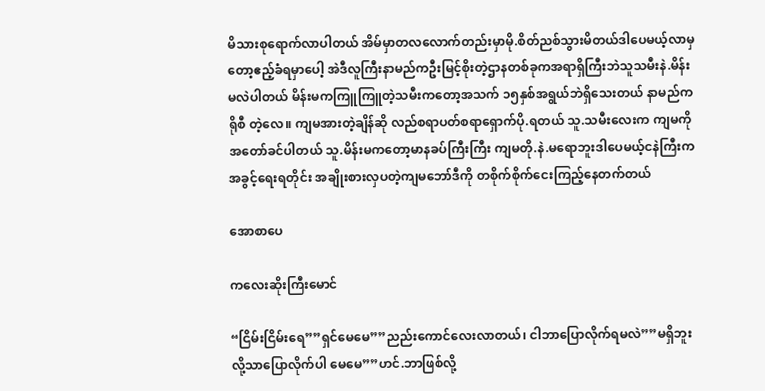မိသားစုရောက်လာပါတယ် အိမ်မှာတလလောက်တည်းမှာမို.စိတ်ညစ်သွားမိတယ်ဒါပေမယ့်လာမှတော့ဧည့်ခံရမှာပေါ့ အဲဒီလူကြီးနာမည်ကဦးမြင့်စိုးတဲ့ဌာနတစ်ခုကအရာရှိကြီးဘဲသူသမီးနဲ.မိန်းမလဲပါတယ် မိန်းမကကြူကြူတဲ့သမီးကတော့အသက် ၁၅နှစ်အရွယ်ဘဲရှိသေးတယ် နာမည်က ရိုစီ တဲ့လေ။ ကျမအားတဲ့ချိန်ဆို လည်စရာပတ်စရာရှောက်ပို.ရတယ် သူ.သမီးလေးက ကျမကိုအတော်ခင်ပါတယ် သူ.မိန်းမကတော့မာနခပ်ကြီးကြီး ကျမတို.နဲ.မရောဘူးဒါပေမယ့်ငနဲကြီးက အခွင့်ရေးရတိုင်း အချိုးစားလှပတဲ့ကျမဘော်ဒီကို တစိုက်စိုက်ငေးကြည့်နေတက်တယ်

အောစာပေ

ကလေးဆိုးကြီးမောင်

“ငြိမ်းငြိမ်းရေ””ရှင်မေမေ””ညည်းကောင်လေးလာတယ်၊ ငါဘာပြောလိုက်ရမလဲ””မရှိဘူးလို့သာပြောလိုက်ပါ မေမေ””ဟင်.ဘာဖြစ်လို့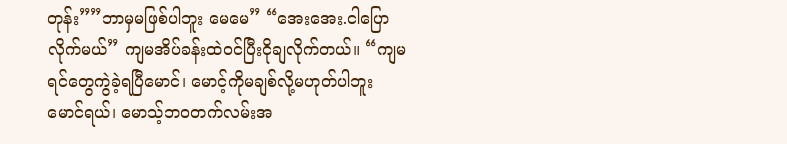တုန်း””ဘာမှမဖြစ်ပါဘူး မေမေ” “အေးအေး.ငါပြောလိုက်မယ်” ကျမအိပ်ခန်းထဲဝင်ပြီးငိုချလိုက်တယ်။ “ကျမရင်တွေကွဲခဲ့ရပြီမောင်၊ မောင့်ကိုမချစ်လို့မဟုတ်ပါဘူး မောင်ရယ်၊ မောသ့်ဘဝတက်လမ်းအ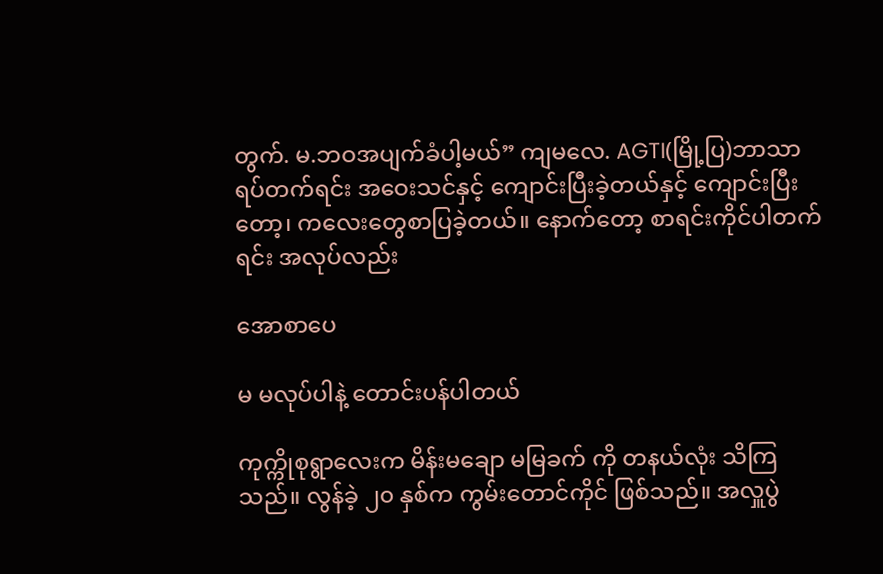တွက်. မ.ဘဝအပျက်ခံပါ့မယ်” ကျမလေ. AGTI(မြို့ပြ)ဘာသာရပ်တက်ရင်း အဝေးသင်နှင့် ကျောင်းပြီးခဲ့တယ်နှင့် ကျောင်းပြီးတော့၊ ကလေးတွေစာပြခဲ့တယ်။ နောက်တော့ စာရင်းကိုင်ပါတက်ရင်း အလုပ်လည်း

အောစာပေ

မ မလုပ်ပါနဲ့ တောင်းပန်ပါတယ်

ကုက္ကိုစုရွာလေးက မိန်းမချော မမြခက် ကို တနယ်လုံး သိကြသည်။ လွန်ခဲ့ ၂၀ နှစ်က ကွမ်းတောင်ကိုင် ဖြစ်သည်။ အလှူပွဲ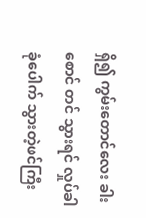ရှိ၍ ကွမ်းတောင်လေး ခါးစောင် တင် သွားရင် လှုပ်ခါ ခုံပေါက် သွားတဲ့ဖင်ကြီး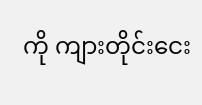ကို ကျားတိုင်းငေး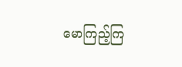မောကြည့်ကြ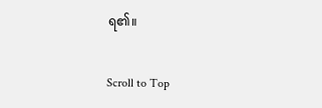ရ၏။

Scroll to Top